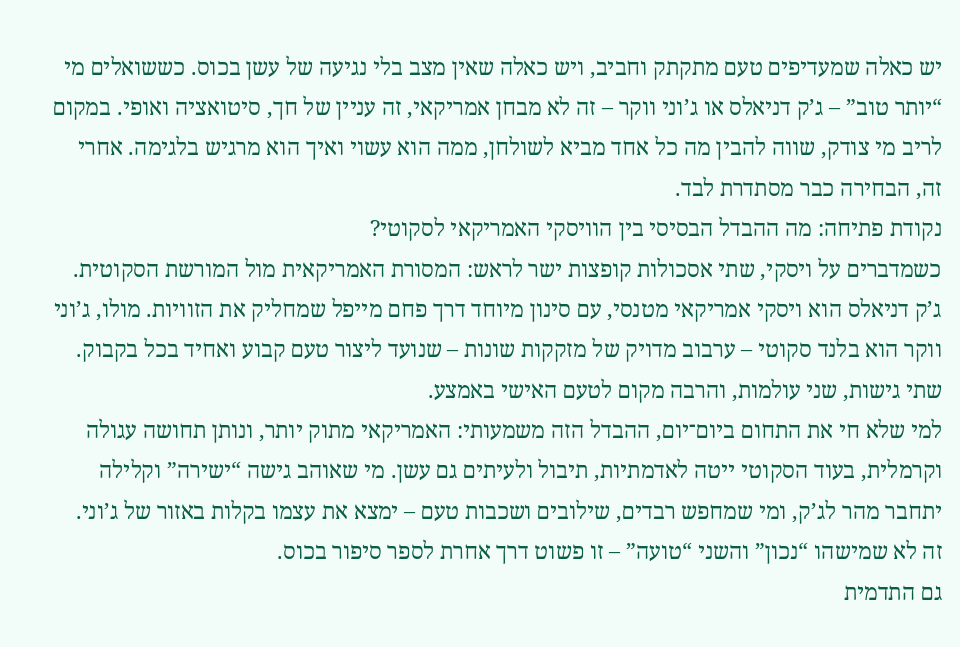יש כאלה שמעדיפים טעם מתקתק וחביב, ויש כאלה שאין מצב בלי נגיעה של עשן בכוס. כששואלים מי “יותר טוב” – ג’ק דניאלס או ג’וני ווקר – זה לא מבחן אמריקאי, זה עניין של חך, סיטואציה ואופי. במקום לריב מי צודק, שווה להבין מה כל אחד מביא לשולחן, ממה הוא עשוי ואיך הוא מרגיש בלגימה. אחרי זה, הבחירה כבר מסתדרת לבד.
נקודת פתיחה: מה ההבדל הבסיסי בין הוויסקי האמריקאי לסקוטי?
כשמדברים על ויסקי, שתי אסכולות קופצות ישר לראש: המסורת האמריקאית מול המורשת הסקוטית. ג’ק דניאלס הוא ויסקי אמריקאי מטנסי, עם סינון מיוחד דרך פחם מייפל שמחליק את הזוויות. מולו, ג’וני ווקר הוא בלנד סקוטי – ערבוב מדויק של מזקקות שונות – שנועד ליצור טעם קבוע ואחיד בכל בקבוק. שתי גישות, שני עולמות, והרבה מקום לטעם האישי באמצע.
למי שלא חי את התחום ביום־יום, ההבדל הזה משמעותי: האמריקאי מתוק יותר, ונותן תחושה עגולה וקרמלית, בעוד הסקוטי ייטה לאדמתיות, תיבול ולעיתים גם עשן. מי שאוהב גישה “ישירה” וקלילה יתחבר מהר לג’ק, ומי שמחפש רבדים, שילובים ושכבות טעם – ימצא את עצמו בקלות באזור של ג’וני. זה לא שמישהו “נכון” והשני “טועה” – זו פשוט דרך אחרת לספר סיפור בכוס.
גם התדמית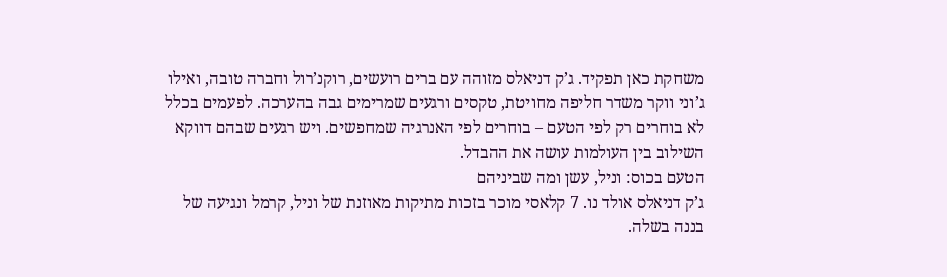משחקת כאן תפקיד. ג’ק דניאלס מזוהה עם ברים רועשים, רוקנ’רול וחברה טובה, ואילו ג’וני ווקר משדר חליפה מחויטת, טקסים ורגעים שמרימים גבה בהערכה. לפעמים בכלל לא בוחרים רק לפי הטעם – בוחרים לפי האנרגיה שמחפשים. ויש רגעים שבהם דווקא השילוב בין העולמות עושה את ההבדל.
הטעם בכוס: וניל, עשן ומה שביניהם
ג’ק דניאלס אולד נו. 7 קלאסי מוכר בזכות מתיקות מאוזנת של וניל, קרמל ונגיעה של בננה בשלה.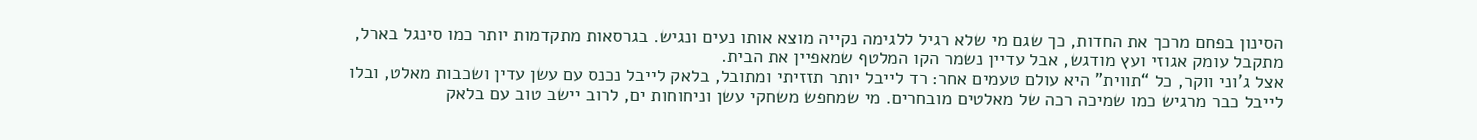הסינון בפחם מרכך את החדות, כך שגם מי שלא רגיל ללגימה נקייה מוצא אותו נעים ונגיש. בגרסאות מתקדמות יותר כמו סינגל בארל, מתקבל עומק אגוזי ועץ מודגש, אבל עדיין נשמר הקו המלטף שמאפיין את הבית.
אצל ג’וני ווקר, כל “תווית” היא עולם טעמים אחר: רד לייבל יותר תזזיתי ומתובל, בלאק לייבל נכנס עם עשן עדין ושכבות מאלט, ובלו לייבל כבר מרגיש כמו שמיכה רכה של מאלטים מובחרים. מי שמחפש משחקי עשן וניחוחות ים, לרוב יישב טוב עם בלאק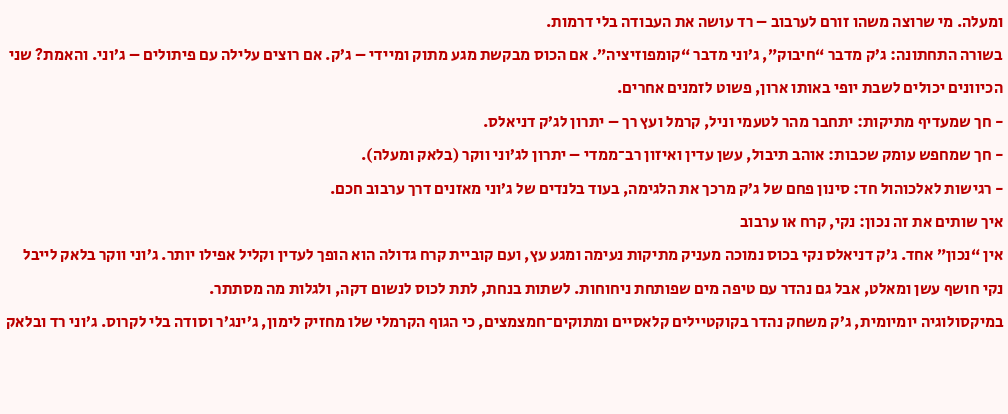ומעלה. מי שרוצה משהו זורם לערבוב – רד עושה את העבודה בלי דרמות.
בשורה התחתונה: ג’ק מדבר “חיבוק”, ג’וני מדבר “קומפוזיציה”. אם הכוס מבקשת מגע מתוק ומיידי – ג’ק. אם רוצים עלילה עם פיתולים – ג’וני. והאמת? שני הכיוונים יכולים לשבת יופי באותו ארון, פשוט לזמנים אחרים.
- חך שמעדיף מתיקות: יתחבר מהר לטעמי וניל, קרמל ועץ רך – יתרון לג’ק דניאלס.
- חך שמחפש עומק שכבות: אוהב תיבול, עשן עדין ואיזון רב־ממדי – יתרון לג’וני ווקר (בלאק ומעלה).
- רגישות לאלכוהול חד: סינון פחם של ג’ק מרכך את הלגימה, בעוד בלנדים של ג’וני מאזנים דרך ערבוב חכם.
איך שותים את זה נכון: נקי, קרח או ערבוב
אין “נכון” אחד. ג’ק דניאלס נקי בכוס נמוכה מעניק מתיקות נעימה ומגע עץ, ועם קוביית קרח גדולה הוא הופך לעדין וקליל אפילו יותר. ג’וני ווקר בלאק לייבל נקי חושף עשן ומאלט, אבל גם נהדר עם טיפה מים שפותחת ניחוחות. לשתות בנחת, לתת לכוס לנשום דקה, ולגלות מה מסתתר.
במיקסולוגיה יומיומית, ג’ק משחק נהדר בקוקטיילים קלאסיים ומתוקים־חמצמצים, כי הגוף הקרמלי שלו מחזיק לימון, ג’ינג’ר וסודה בלי לקרוס. ג’וני רד ובלאק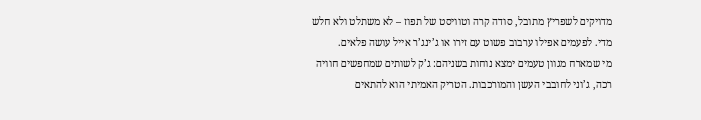מדויקים לשפריץ מתובל, סודה קרה וטוויסט של תפוז – לא משתלט ולא חלש מדי. לפעמים אפילו ערבוב פשוט עם זירו או ג’ינג’ר אייל עושה פלאים.
מי שמארח מגוון טעמים ימצא נוחות בשניהם: ג’ק לשותים שמחפשים חוויה רכה, ג’וני לחובבי העשן והמורכבות. הטריק האמיתי הוא להתאים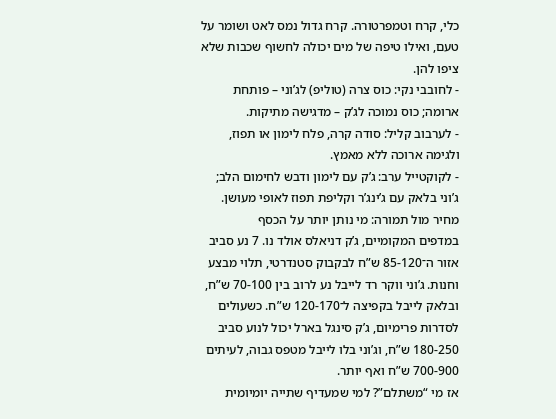כלי, קרח וטמפרטורה. קרח גדול נמס לאט ושומר על טעם, ואילו טיפה של מים יכולה לחשוף שכבות שלא ציפו להן.
- לחובבי נקי: כוס צרה (טוליפ) לג’וני – פותחת ארומה; כוס נמוכה לג’ק – מדגישה מתיקות.
- לערבוב קליל: סודה קרה, פלח לימון או תפוז, ולגימה ארוכה ללא מאמץ.
- לקוקטייל ערב: ג’ק עם לימון ודבש לחימום הלב; ג’וני בלאק עם ג’ינג’ר וקליפת תפוז לאופי מעושן.
מחיר מול תמורה: מי נותן יותר על הכסף
במדפים המקומיים, ג’ק דניאלס אולד נו. 7 נע סביב אזור ה־85-120 ש”ח לבקבוק סטנדרטי, תלוי מבצע וחנות. ג’וני ווקר רד לייבל נע לרוב בין 70-100 ש”ח, ובלאק לייבל בקפיצה ל־120-170 ש”ח. כשעולים לסדרות פרימיום, ג’ק סינגל בארל יכול לנוע סביב 180-250 ש”ח, וג’וני בלו לייבל מטפס גבוה, לעיתים 700-900 ש”ח ואף יותר.
אז מי “משתלם”? למי שמעדיף שתייה יומיומית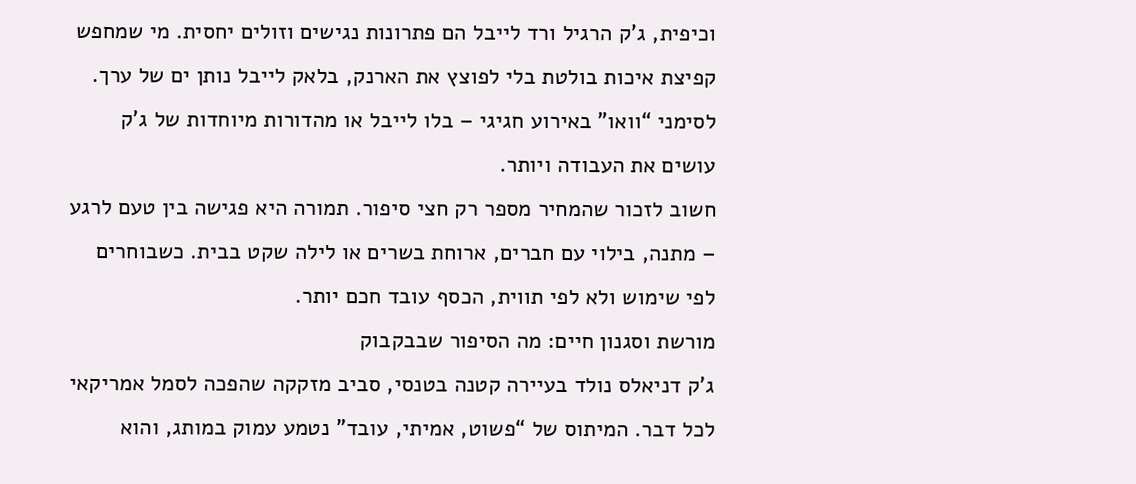וכיפית, ג’ק הרגיל ורד לייבל הם פתרונות נגישים וזולים יחסית. מי שמחפש קפיצת איכות בולטת בלי לפוצץ את הארנק, בלאק לייבל נותן ים של ערך. לסימני “וואו” באירוע חגיגי – בלו לייבל או מהדורות מיוחדות של ג’ק עושים את העבודה ויותר.
חשוב לזכור שהמחיר מספר רק חצי סיפור. תמורה היא פגישה בין טעם לרגע – מתנה, בילוי עם חברים, ארוחת בשרים או לילה שקט בבית. כשבוחרים לפי שימוש ולא לפי תווית, הכסף עובד חכם יותר.
מורשת וסגנון חיים: מה הסיפור שבבקבוק
ג’ק דניאלס נולד בעיירה קטנה בטנסי, סביב מזקקה שהפכה לסמל אמריקאי לכל דבר. המיתוס של “פשוט, אמיתי, עובד” נטמע עמוק במותג, והוא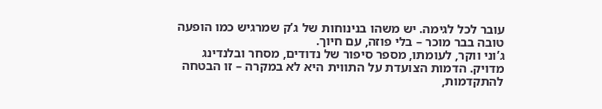עובר לכל לגימה. יש משהו בנינוחות של ג’ק שמרגיש כמו הופעה טובה בבר מוכר – בלי פוזה, עם חיוך.
ג’וני ווקר, לעומתו, מספר סיפור של נדודים, מסחר ובלנדינג מדויק. הדמות הצועדת על התווית היא לא במקרה – זו הבטחה להתקדמות,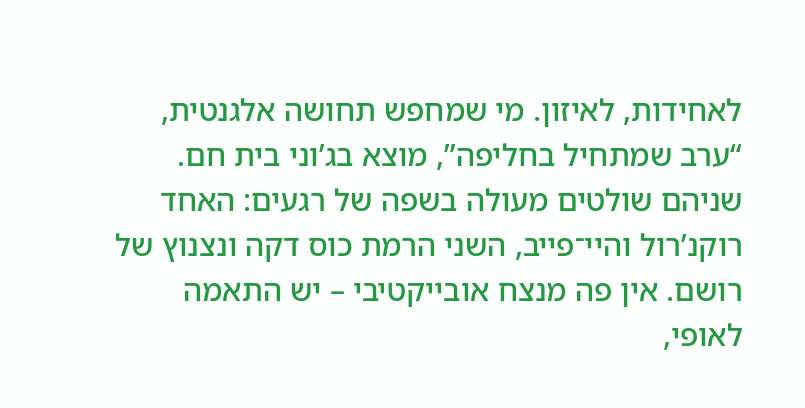לאחידות, לאיזון. מי שמחפש תחושה אלגנטית, “ערב שמתחיל בחליפה”, מוצא בג’וני בית חם.
שניהם שולטים מעולה בשפה של רגעים: האחד רוקנ’רול והיי־פייב, השני הרמת כוס דקה ונצנוץ של רושם. אין פה מנצח אובייקטיבי – יש התאמה לאופי,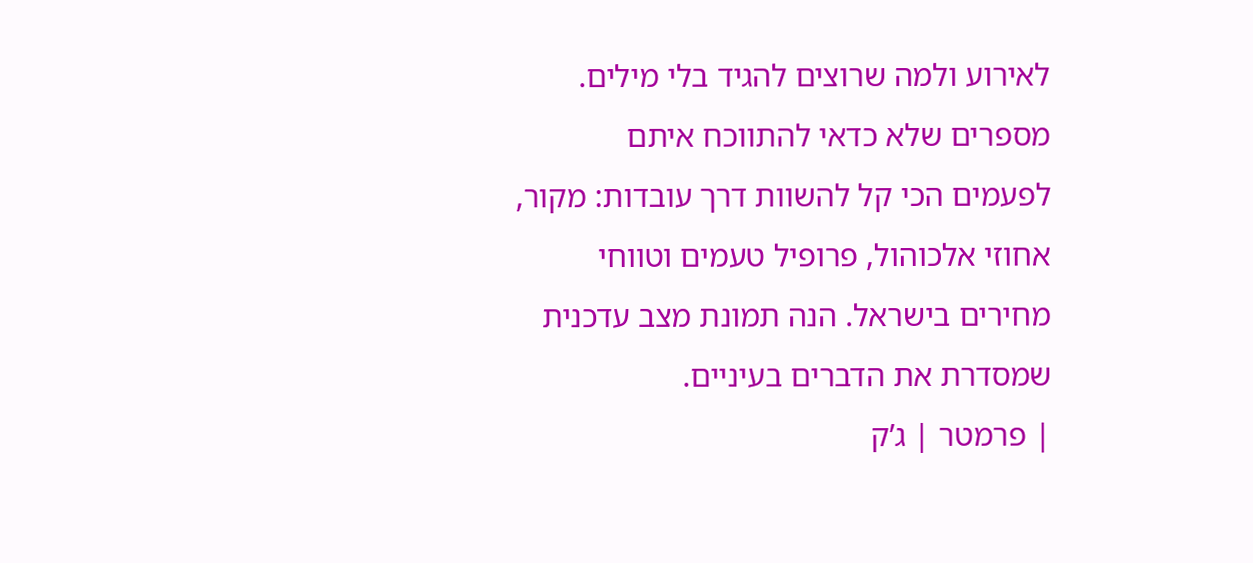לאירוע ולמה שרוצים להגיד בלי מילים.
מספרים שלא כדאי להתווכח איתם
לפעמים הכי קל להשוות דרך עובדות: מקור, אחוזי אלכוהול, פרופיל טעמים וטווחי מחירים בישראל. הנה תמונת מצב עדכנית שמסדרת את הדברים בעיניים.
| פרמטר | ג’ק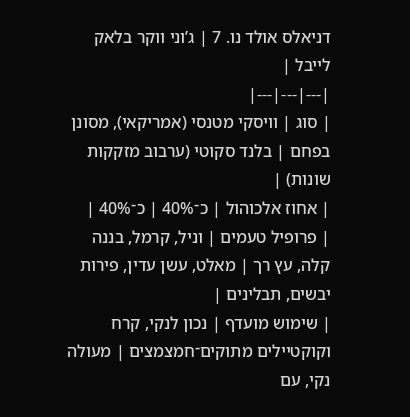דניאלס אולד נו. 7 | ג’וני ווקר בלאק לייבל |
|---|---|---|
| סוג | וויסקי מטנסי (אמריקאי), מסונן בפחם | בלנד סקוטי (ערבוב מזקקות שונות) |
| אחוז אלכוהול | כ־40% | כ־40% |
| פרופיל טעמים | וניל, קרמל, בננה קלה, עץ רך | מאלט, עשן עדין, פירות יבשים, תבלינים |
| שימוש מועדף | נכון לנקי, קרח וקוקטיילים מתוקים־חמצמצים | מעולה נקי, עם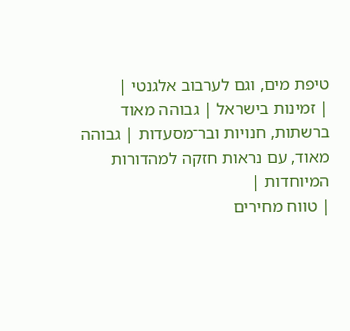טיפת מים, וגם לערבוב אלגנטי |
| זמינות בישראל | גבוהה מאוד ברשתות, חנויות ובר־מסעדות | גבוהה מאוד, עם נראות חזקה למהדורות המיוחדות |
| טווח מחירים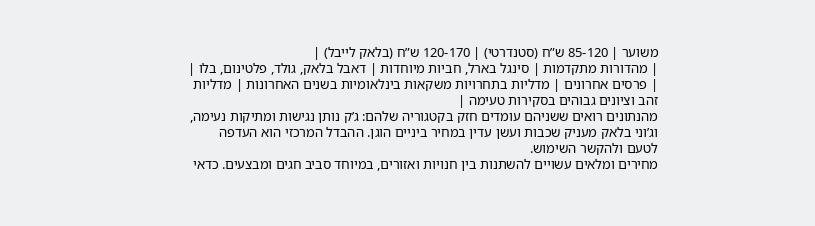משוער | 85-120 ש”ח (סטנדרטי) | 120-170 ש”ח (בלאק לייבל) |
| מהדורות מתקדמות | סינגל בארל, חביות מיוחדות | דאבל בלאק, גולד, פלטינום, בלו |
| פרסים אחרונים | מדליות בתחרויות משקאות בינלאומיות בשנים האחרונות | מדליות זהב וציונים גבוהים בסקירות טעימה |
מהנתונים רואים ששניהם עומדים חזק בקטגוריה שלהם: ג’ק נותן נגישות ומתיקות נעימה, וג’וני בלאק מעניק שכבות ועשן עדין במחיר ביניים הוגן. ההבדל המרכזי הוא העדפה לטעם ולהקשר השימוש.
מחירים ומלאים עשויים להשתנות בין חנויות ואזורים, במיוחד סביב חגים ומבצעים. כדאי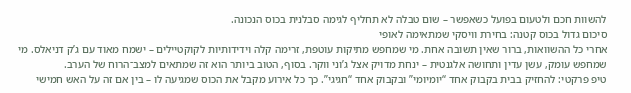להשוות חכם ולטעום בפועל כשאפשר – שום טבלה לא תחליף לגימה סבלנית בכוס הנכונה.
סיכום גדול בכוס קטנה: בחירת וויסקי שמתאימה לאופי
אחרי כל ההשוואות, ברור שאין תשובה אחת. מי שמחפש מתיקות עוטפת, זרימה קלה וידידותיות לקוקטיילים – ישמח מאוד עם ג’ק דניאלס. מי שמחפש עומק, עשן עדין ותחושה אלגנטית – ינחת מדויק אצל ג’וני ווקר. בסוף, הטוב ביותר הוא זה שמתאים למצב־הרוח של הערב.
טיפ פרקטי: להחזיק בבית בקבוק אחד “יומיומי” ובקבוק אחד “חגיגי”. כך כל אירוע מקבל את הכוס שמגיעה לו – בין אם זה על האש חמישי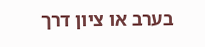בערב או ציון דרך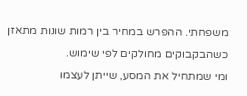משפחתי. ההפרש במחיר בין רמות שונות מתאזן כשהבקבוקים מחולקים לפי שימוש.
ומי שמתחיל את המסע, שייתן לעצמו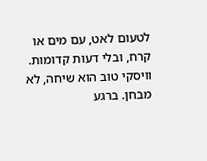לטעום לאט, עם מים או קרח, ובלי דעות קדומות. וויסקי טוב הוא שיחה, לא מבחן. ברגע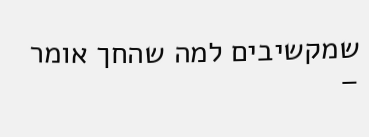שמקשיבים למה שהחך אומר –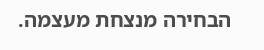הבחירה מנצחת מעצמה.